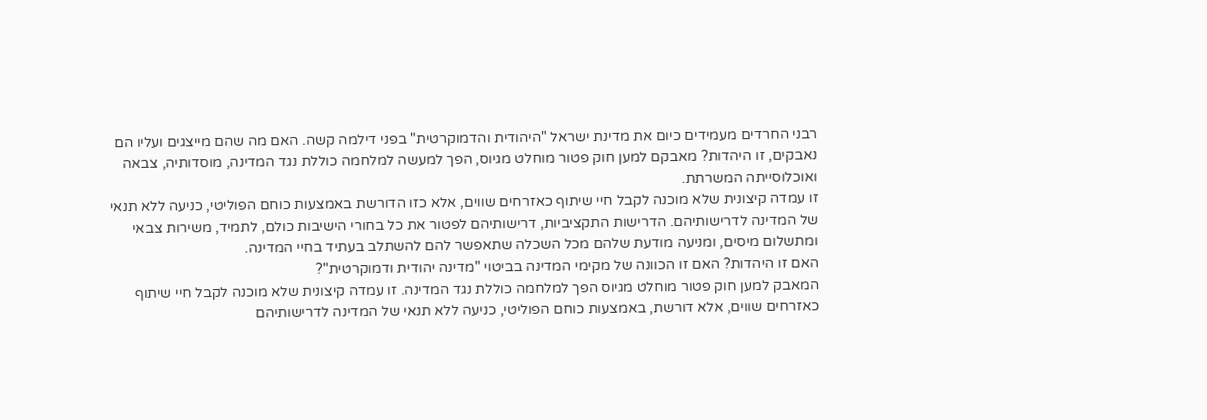רבני החרדים מעמידים כיום את מדינת ישראל "היהודית והדמוקרטית" בפני דילמה קשה. האם מה שהם מייצגים ועליו הם נאבקים, זו היהדות? מאבקם למען חוק פטור מוחלט מגיוס, הפך למעשה למלחמה כוללת נגד המדינה, מוסדותיה, צבאה ואוכלוסייתה המשרתת.
זו עמדה קיצונית שלא מוכנה לקבל חיי שיתוף כאזרחים שווים, אלא כזו הדורשת באמצעות כוחם הפוליטי, כניעה ללא תנאי של המדינה לדרישותיהם. הדרישות התקציביות, דרישותיהם לפטור את כל בחורי הישיבות כולם, לתמיד, משירות צבאי ומתשלום מיסים, ומניעה מודעת שלהם מכל השכלה שתאפשר להם להשתלב בעתיד בחיי המדינה.
האם זו היהדות? האם זו הכוונה של מקימי המדינה בביטוי "מדינה יהודית ודמוקרטית"?
המאבק למען חוק פטור מוחלט מגיוס הפך למלחמה כוללת נגד המדינה. זו עמדה קיצונית שלא מוכנה לקבל חיי שיתוף כאזרחים שווים, אלא דורשת, באמצעות כוחם הפוליטי, כניעה ללא תנאי של המדינה לדרישותיהם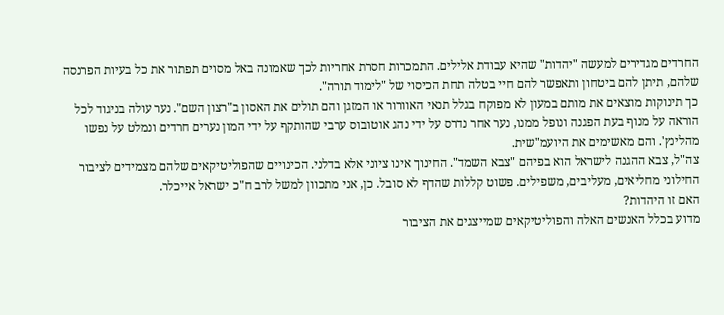החרדים מגדירים למעשה "יהדות" שהיא עבודת אלילים. התמכרות חסרת אחריות לכך שאמונה באל מסוים תפתור את כל בעיות הפרנסה שלהם, תיתן להם ביטחון ותאפשר להם חיי בטלה תחת הכיסוי של "לימוד תורה".
כך תינוקות מוצאים את מותם במעון לא מפוקח בגלל תנאי האוורור או המזגן והם תולים את האסון ב"רצון השם". נער עולה בניגוד לכל הוראה על מנוף בעת הפגנה ונופל ממנו, נער אחר נדרס על ידי נהג אוטובוס ערבי שהותקף על ידי המון נערים חרדים ונמלט על נפשו מהלינץ'. והם מאשימים את היועמ"שית.
צה"ל, צבא ההגנה לישראל הוא בפיהם "צבא השמד". החינוך אינו ציוני אלא בדלני. הכינויים שהפוליטיקאים שלהם מצמידים לציבור החילוני מחליאים, מעליבים, משפילים. פשוט קללות שהדף לא סובל. כן, אני מתכוון למשל לרב ח"כ ישראל אייכלר.
האם זו היהדות?
מדוע בכלל האנשים האלה והפוליטיקאים שמייצגים את הציבור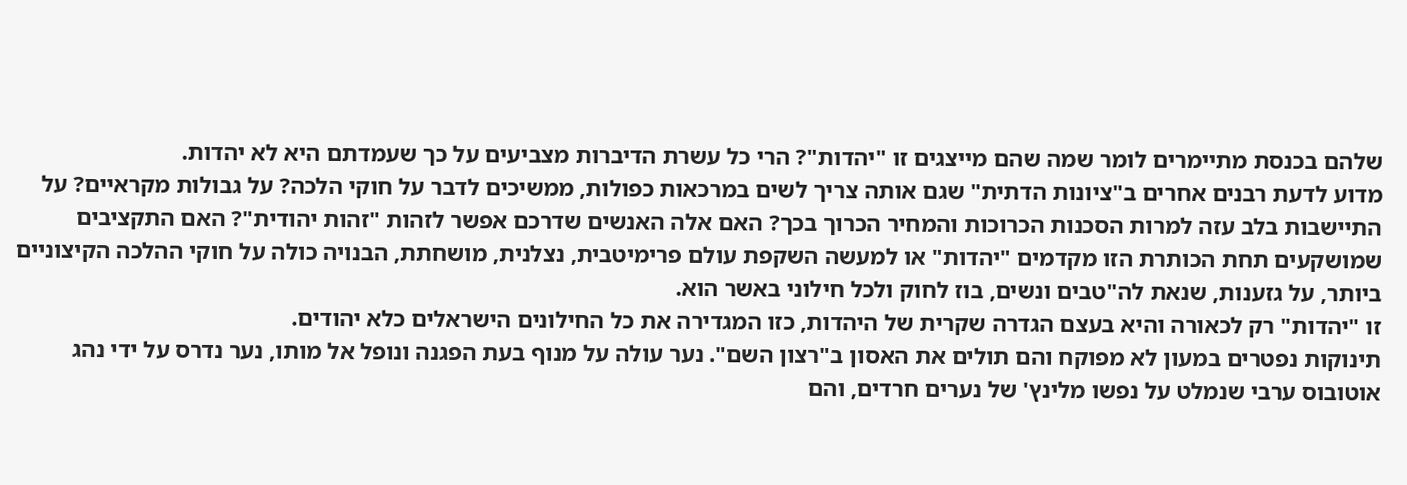שלהם בכנסת מתיימרים לומר שמה שהם מייצגים זו "יהדות"? הרי כל עשרת הדיברות מצביעים על כך שעמדתם היא לא יהדות.
מדוע לדעת רבנים אחרים ב"ציונות הדתית" שגם אותה צריך לשים במרכאות כפולות, ממשיכים לדבר על חוקי הלכה? על גבולות מקראיים? על התיישבות בלב עזה למרות הסכנות הכרוכות והמחיר הכרוך בכך? האם אלה האנשים שדרכם אפשר לזהות "זהות יהודית"? האם התקציבים שמושקעים תחת הכותרת הזו מקדמים "יהדות" או למעשה השקפת עולם פרימיטבית, נצלנית, מושחתת, הבנויה כולה על חוקי ההלכה הקיצוניים ביותר, על גזענות, שנאת לה"טבים ונשים, בוז לחוק ולכל חילוני באשר הוא.
זו "יהדות" רק לכאורה והיא בעצם הגדרה שקרית של היהדות, כזו המגדירה את כל החילונים הישראלים כלא יהודים.
תינוקות נפטרים במעון לא מפוקח והם תולים את האסון ב"רצון השם". נער עולה על מנוף בעת הפגנה ונופל אל מותו, נער נדרס על ידי נהג אוטובוס ערבי שנמלט על נפשו מלינץ' של נערים חרדים, והם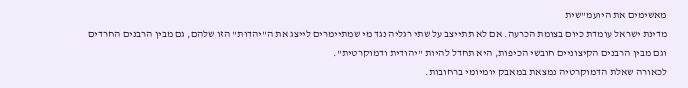מאשימים את היועמ"שית
מדינת ישראל עומדת כיום בצומת הכרעה. אם לא תתייצב על שתי רגליה נגד מי שמתיימרים לייצג את ה"יהדות" הזו שלהם, גם מבין הרבנים החרדים וגם מבין הרבנים הקיצוניים חובשי הכיפות, היא תחדל להיות "יהודית ודמוקרטית".
לכאורה שאלת הדמוקרטיה נמצאת במאבק יומיומי ברחובות.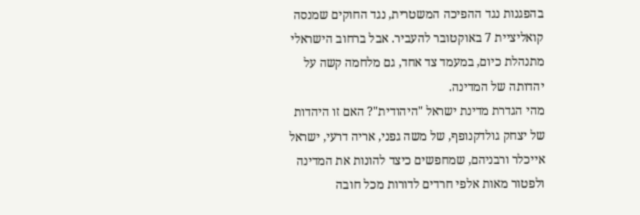בהפגנות נגד ההפיכה המשטרית, נגד החוקים שמנסה קואליציית 7 באוקטובר להעביר. אבל ברחוב הישראלי מתנהלת כיום, במעמד צד אחד, גם מלחמה קשה על יהדותה של המדינה.
מהי הגדרת מדינת ישראל "היהודית"? האם זו היהדות של יצחק גולדקנופף, של משה גפני, אריה דרעי, ישראל אייכלר ורבניהם, שמחפשים כיצד להונות את המדינה ולפטור מאות אלפי חרדים לדורות מכל חובה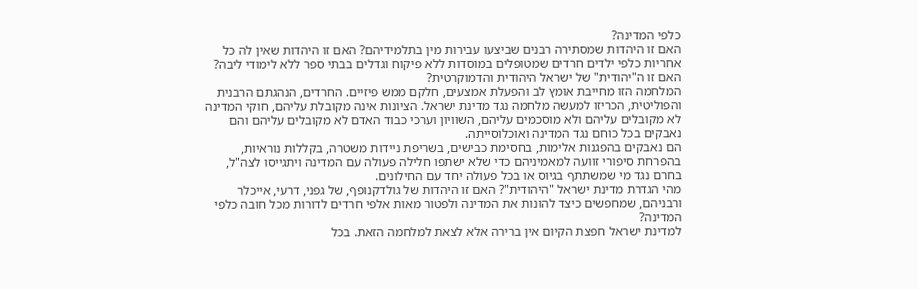כלפי המדינה?
האם זו היהדות שמסתירה רבנים שביצעו עבירות מין בתלמידיהם? האם זו היהדות שאין לה כל אחריות כלפי ילדים חרדים שמטופלים במוסדות ללא פיקוח וגדלים בבתי ספר ללא לימודי ליבה? האם זו ה"יהודית" של ישראל היהודית והדמוקרטית?
המלחמה הזו מחייבת אומץ לב והפעלת אמצעים, חלקם ממש פיזיים. החרדים, הנהגתם הרבנית והפוליטית, הכריזו למעשה מלחמה נגד מדינת ישראל. הציונות אינה מקובלת עליהם, חוקי המדינה לא מקובלים עליהם ולא מוסכמים עליהם, השוויון וערכי כבוד האדם לא מקובלים עליהם והם נאבקים בכל כוחם נגד המדינה ואוכלוסייתה.
הם נאבקים בהפגנות אלימות, בחסימת כבישים, בשריפת ניידות משטרה, בקללות נוראיות, בהפרחת סיפורי זוועה למאמיניהם כדי שלא ישתפו חלילה פעולה עם המדינה ויתגייסו לצה"ל, בחרם נגד מי שמשתתף בגיוס או בכל פעולה יחד עם החילונים.
מהי הגדרת מדינת ישראל "היהודית"? האם זו היהדות של גולדקנופף, של גפני, דרעי, אייכלר ורבניהם, שמחפשים כיצד להונות את המדינה ולפטור מאות אלפי חרדים לדורות מכל חובה כלפי המדינה?
למדינת ישראל חפצת הקיום אין ברירה אלא לצאת למלחמה הזאת. בכל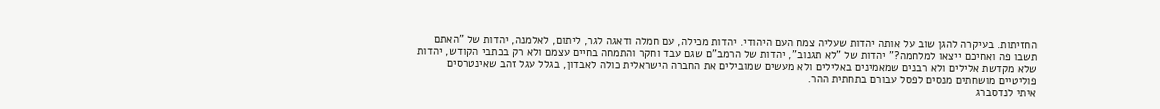החזיתות. בעיקרה להגן שוב על אותה יהדות שעליה צמח העם היהודי. יהדות מכילה, עם חמלה ודאגה לגר, ליתום, לאלמנה, יהדות של "האתם תשבו פה ואחיכם ייצאו למלחמה?" יהדות של "לא תגנוב", יהדות של הרמב"ם שגם עבד וחקר והתמחה בחיים עצמם ולא רק בכתבי הקודש, יהדות שלא מקדשת אלילים ולא רבנים שמאמינים באלילים ולא מעשים שמובילים את החברה הישראלית כולה לאבדון, בגלל עגל זהב שאינטרסים פוליטיים מושחתים מנסים לפסל עבורם בתחתית ההר.
איתי לנדסברג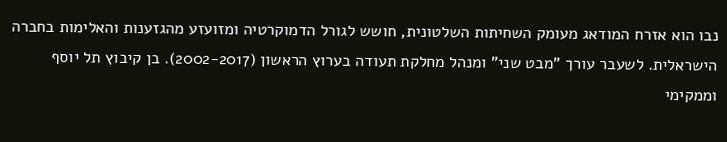נבו הוא אזרח המודאג מעומק השחיתות השלטונית, חושש לגורל הדמוקרטיה ומזועזע מהגזענות והאלימות בחברה הישראלית. לשעבר עורך "מבט שני" ומנהל מחלקת תעודה בערוץ הראשון (2002-2017). בן קיבוץ תל יוסף וממקימי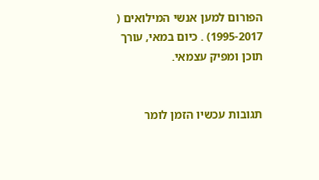הפורום למען אנשי המילואים ( 1995-2017) . כיום במאי, עורך תוכן ומפיק עצמאי.


תגובות עכשיו הזמן לומר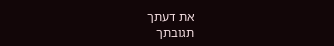את דעתך
תגובתך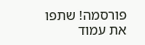פורסמה! שתפו את עמוד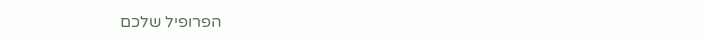הפרופיל שלכם